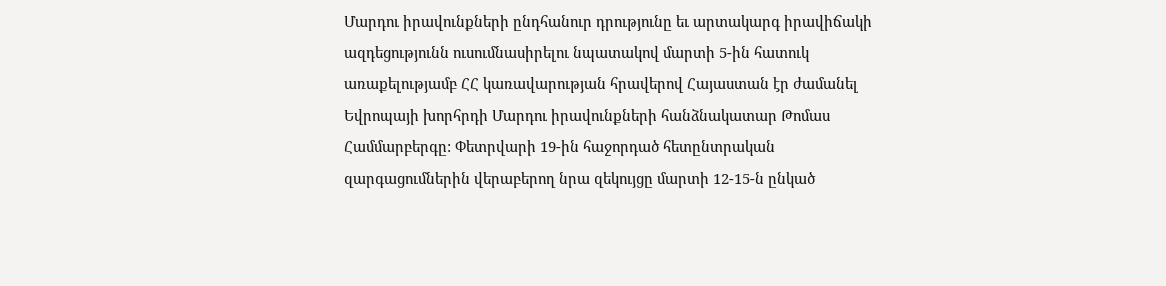Մարդու իրավունքների ընդհանուր դրությունը եւ արտակարգ իրավիճակի ազդեցությունն ուսումնասիրելու նպատակով մարտի 5-ին հատուկ առաքելությամբ ՀՀ կառավարության հրավերով Հայաստան էր ժամանել Եվրոպայի խորհրդի Մարդու իրավունքների հանձնակատար Թոմաս Համմարբերգը: Փետրվարի 19-ին հաջորդած հետընտրական զարգացումներին վերաբերող նրա զեկույցը մարտի 12-15-ն ընկած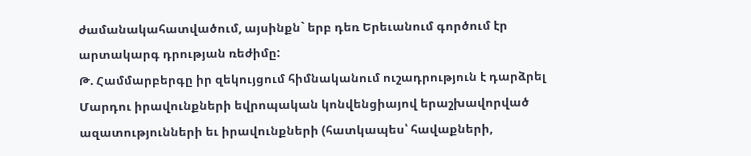ժամանակահատվածում, այսինքն` երբ դեռ Երեւանում գործում էր արտակարգ դրության ռեժիմը:
Թ. Համմարբերգը իր զեկույցում հիմնականում ուշադրություն է դարձրել Մարդու իրավունքների եվրոպական կոնվենցիայով երաշխավորված ազատությունների եւ իրավունքների (հատկապես՝ հավաքների,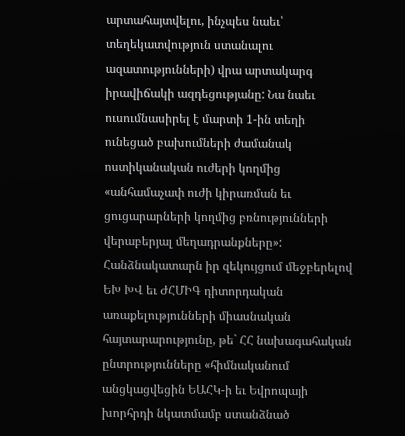արտահայտվելու, ինչպես նաեւ՝ տեղեկատվություն ստանալու ազատությունների) վրա արտակարգ իրավիճակի ազդեցությանը: Նա նաեւ ուսումնասիրել է մարտի 1-ին տեղի ունեցած բախումների ժամանակ ոստիկանական ուժերի կողմից «անհամաչափ ուժի կիրառման եւ ցուցարարների կողմից բռնությունների վերաբերյալ մեղադրանքները»:
Հանձնակատարն իր զեկույցում մեջբերելով ԵԽ ԽՎ եւ ԺՀՄԻԳ դիտորդական առաքելությունների միասնական հայտարարությունը, թե` ՀՀ նախագահական ընտրությունները «հիմնականում անցկացվեցին ԵԱՀԿ-ի եւ Եվրոպայի խորհրդի նկատմամբ ստանձնած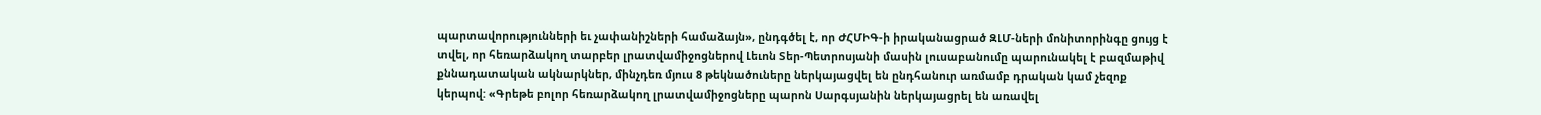պարտավորությունների եւ չափանիշների համաձայն», ընդգծել է, որ ԺՀՄԻԳ-ի իրականացրած ԶԼՄ-ների մոնիտորինգը ցույց է տվել, որ հեռարձակող տարբեր լրատվամիջոցներով Լեւոն Տեր-Պետրոսյանի մասին լուսաբանումը պարունակել է բազմաթիվ քննադատական ակնարկներ, մինչդեռ մյուս 8 թեկնածուները ներկայացվել են ընդհանուր առմամբ դրական կամ չեզոք կերպով: «Գրեթե բոլոր հեռարձակող լրատվամիջոցները պարոն Սարգսյանին ներկայացրել են առավել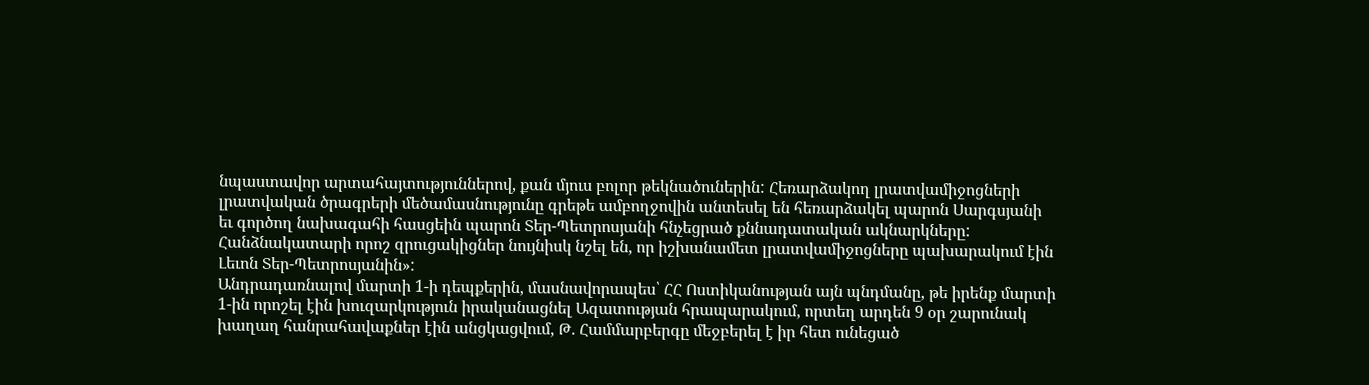նպաստավոր արտահայտություններով, քան մյուս բոլոր թեկնածուներին: Հեռարձակող լրատվամիջոցների լրատվական ծրագրերի մեծամասնությունը գրեթե ամբողջովին անտեսել են հեռարձակել պարոն Սարգսյանի եւ գործող նախագահի հասցեին պարոն Տեր-Պետրոսյանի հնչեցրած քննադատական ակնարկները: Հանձնակատարի որոշ զրուցակիցներ նույնիսկ նշել են, որ իշխանամետ լրատվամիջոցները պախարակում էին Լեւոն Տեր-Պետրոսյանին»:
Անդրադառնալով մարտի 1-ի դեպքերին, մասնավորապես՝ ՀՀ Ոստիկանության այն պնդմանը, թե իրենք մարտի 1-ին որոշել էին խուզարկություն իրականացնել Ազատության հրապարակում, որտեղ արդեն 9 օր շարունակ խաղաղ հանրահավաքներ էին անցկացվում, Թ. Համմարբերգը մեջբերել է իր հետ ունեցած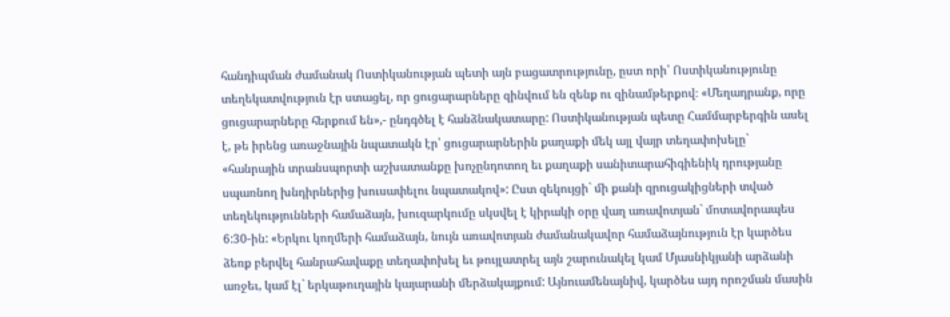հանդիպման ժամանակ Ոստիկանության պետի այն բացատրությունը, ըստ որի՝ Ոստիկանությունը տեղեկատվություն էր ստացել, որ ցուցարարները զինվում են զենք ու զինամթերքով։ «Մեղադրանք, որը ցուցարարները հերքում են»,- ընդգծել է հանձնակատարը: Ոստիկանության պետը Համմարբերգին ասել է, թե իրենց առաջնային նպատակն էր՝ ցուցարարներին քաղաքի մեկ այլ վայր տեղափոխելը` «հանրային տրանսպորտի աշխատանքը խոչընդոտող եւ քաղաքի սանիտարահիգիենիկ դրությանը սպառնող խնդիրներից խուսափելու նպատակով»: Ըստ զեկույցի` մի քանի զրուցակիցների տված տեղեկությունների համաձայն, խուզարկումը սկսվել է կիրակի օրը վաղ առավոտյան` մոտավորապես 6:30-ին: «Երկու կողմերի համաձայն, նույն առավոտյան ժամանակավոր համաձայնություն էր կարծես ձեռք բերվել հանրահավաքը տեղափոխել եւ թույլատրել այն շարունակել կամ Մյասնիկյանի արձանի առջեւ, կամ էլ` երկաթուղային կայարանի մերձակայքում: Այնուամենայնիվ, կարծես այդ որոշման մասին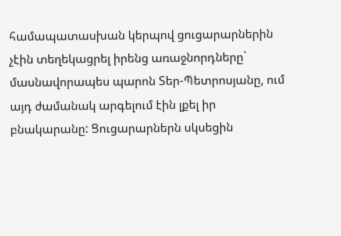համապատասխան կերպով ցուցարարներին չէին տեղեկացրել իրենց առաջնորդները` մասնավորապես պարոն Տեր-Պետրոսյանը, ում այդ ժամանակ արգելում էին լքել իր բնակարանը: Ցուցարարներն սկսեցին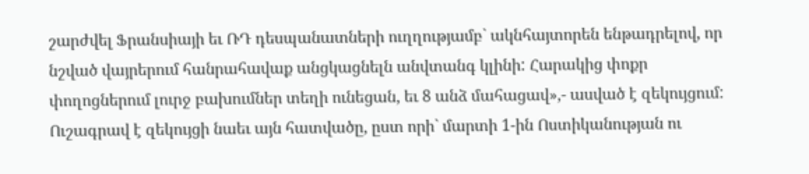շարժվել Ֆրանսիայի եւ ՌԴ դեսպանատների ուղղությամբ` ակնհայտորեն ենթադրելով, որ նշված վայրերում հանրահավաք անցկացնելն անվտանգ կլինի: Հարակից փոքր փողոցներում լուրջ բախումներ տեղի ունեցան, եւ 8 անձ մահացավ»,- ասված է զեկույցում:
Ուշագրավ է զեկույցի նաեւ այն հատվածը, ըստ որի` մարտի 1-ին Ոստիկանության ու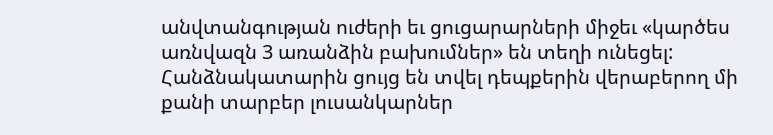անվտանգության ուժերի եւ ցուցարարների միջեւ «կարծես առնվազն 3 առանձին բախումներ» են տեղի ունեցել: Հանձնակատարին ցույց են տվել դեպքերին վերաբերող մի քանի տարբեր լուսանկարներ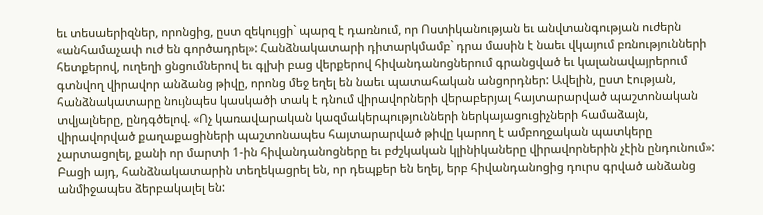եւ տեսաերիզներ, որոնցից, ըստ զեկույցի` պարզ է դառնում, որ Ոստիկանության եւ անվտանգության ուժերն «անհամաչափ ուժ են գործադրել»: Հանձնակատարի դիտարկմամբ` դրա մասին է նաեւ վկայում բռնությունների հետքերով, ուղեղի ցնցումներով եւ գլխի բաց վերքերով հիվանդանոցներում գրանցված եւ կալանավայրերում գտնվող վիրավոր անձանց թիվը, որոնց մեջ եղել են նաեւ պատահական անցորդներ: Ավելին, ըստ էության, հանձնակատարը նույնպես կասկածի տակ է դնում վիրավորների վերաբերյալ հայտարարված պաշտոնական տվյալները, ընդգծելով. «Ոչ կառավարական կազմակերպությունների ներկայացուցիչների համաձայն, վիրավորված քաղաքացիների պաշտոնապես հայտարարված թիվը կարող է ամբողջական պատկերը չարտացոլել, քանի որ մարտի 1-ին հիվանդանոցները եւ բժշկական կլինիկաները վիրավորներին չէին ընդունում»: Բացի այդ, հանձնակատարին տեղեկացրել են, որ դեպքեր են եղել, երբ հիվանդանոցից դուրս գրված անձանց անմիջապես ձերբակալել են: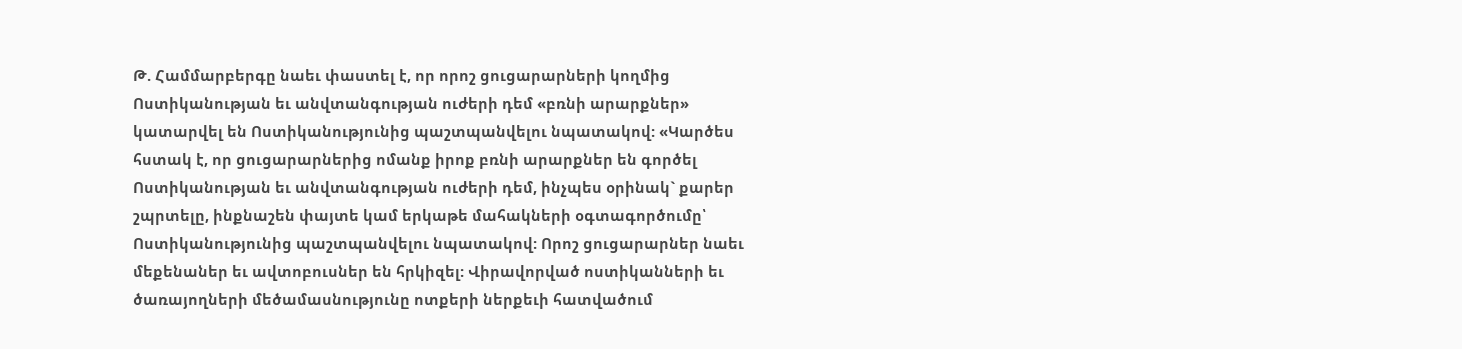Թ. Համմարբերգը նաեւ փաստել է, որ որոշ ցուցարարների կողմից Ոստիկանության եւ անվտանգության ուժերի դեմ «բռնի արարքներ» կատարվել են Ոստիկանությունից պաշտպանվելու նպատակով: «Կարծես հստակ է, որ ցուցարարներից ոմանք իրոք բռնի արարքներ են գործել Ոստիկանության եւ անվտանգության ուժերի դեմ, ինչպես օրինակ` քարեր շպրտելը, ինքնաշեն փայտե կամ երկաթե մահակների օգտագործումը՝ Ոստիկանությունից պաշտպանվելու նպատակով: Որոշ ցուցարարներ նաեւ մեքենաներ եւ ավտոբուսներ են հրկիզել: Վիրավորված ոստիկանների եւ ծառայողների մեծամասնությունը ոտքերի ներքեւի հատվածում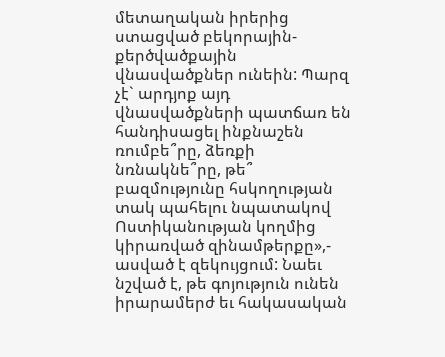մետաղական իրերից ստացված բեկորային-քերծվածքային վնասվածքներ ունեին: Պարզ չէ` արդյոք այդ վնասվածքների պատճառ են հանդիսացել ինքնաշեն ռումբե՞րը, ձեռքի նռնակնե՞րը, թե՞ բազմությունը հսկողության տակ պահելու նպատակով Ոստիկանության կողմից կիրառված զինամթերքը»,- ասված է զեկույցում: Նաեւ նշված է, թե գոյություն ունեն իրարամերժ եւ հակասական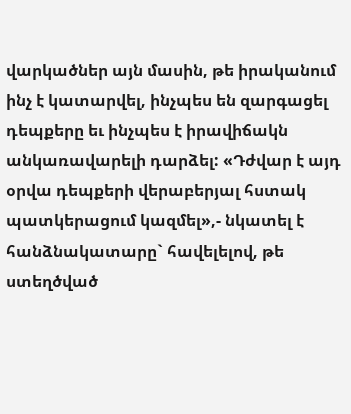վարկածներ այն մասին, թե իրականում ինչ է կատարվել, ինչպես են զարգացել դեպքերը եւ ինչպես է իրավիճակն անկառավարելի դարձել: «Դժվար է այդ օրվա դեպքերի վերաբերյալ հստակ պատկերացում կազմել»,- նկատել է հանձնակատարը` հավելելով, թե ստեղծված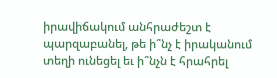իրավիճակում անհրաժեշտ է պարզաբանել, թե ի՞նչ է իրականում տեղի ունեցել եւ ի՞նչն է հրահրել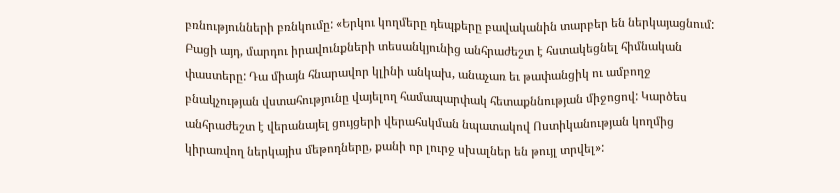բռնությունների բռնկումը: «Երկու կողմերը դեպքերը բավականին տարբեր են ներկայացնում: Բացի այդ, մարդու իրավունքների տեսանկյունից անհրաժեշտ է հստակեցնել հիմնական փաստերը: Դա միայն հնարավոր կլինի անկախ, անաչառ եւ թափանցիկ ու ամբողջ բնակչության վստահությունը վայելող համապարփակ հետաքննության միջոցով: Կարծես անհրաժեշտ է վերանայել ցույցերի վերահսկման նպատակով Ոստիկանության կողմից կիրառվող ներկայիս մեթոդները, քանի որ լուրջ սխալներ են թույլ տրվել»: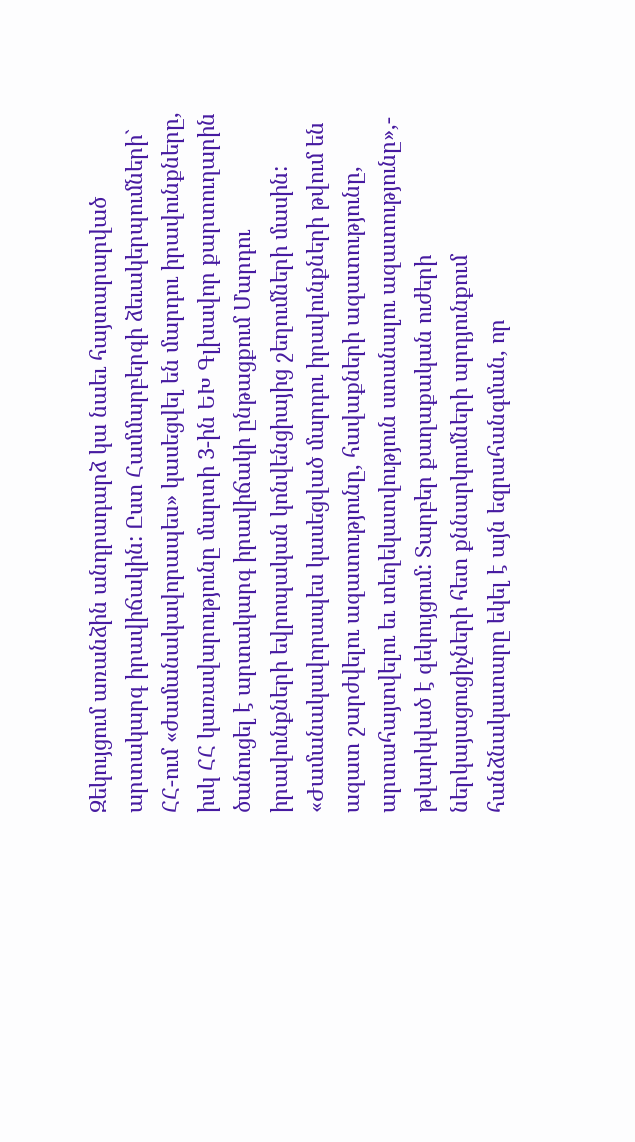Զեկույցում առանձին անդրադարձ կա նաեւ հայտարարված արտակարգ իրավիճակին: Ըստ Համմարբերգի ձեւակերպումների` ՀՀ-ում «ժամանակավորապես» կասեցվել են մարդու իրավունքները, իսկ ՀՀ կառավարությունը մարտի 3-ին ԵԽ Գլխավոր քարտուղարին ծանուցել է արտակարգ իրավիճակի ընթացքում Մարդու իրավունքների եվրոպական կոնվենցիայից շեղումների մասին: «Ժամանակավորապես կասեցված մարդու իրավունքների թվում են ազատ շարժվելու ազատությունը, հավաքների ազատությունը, արտահայտվելու եւ տեղեկատվություն ստանալու ազատությունը»,- թվարկված է զեկույցում: Տարբեր քաղաքական ուժերի ներկայացուցիչների հետ քննարկումների արդյունքում հանձնակատարը եկել է այն եզրահանգման, որ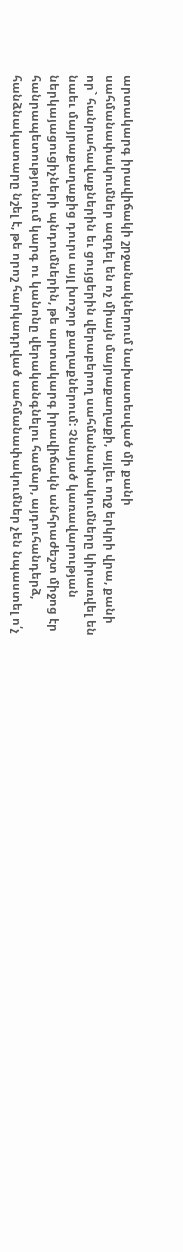արտակարգ իրավիճակի շրջանակներում նախատեսված մի քանի սահմանափակումներ ազդել են ոչ միայն մայրաքաղաքի, այլեւ ողջ երկրի վրա, քանի որ` հանրահավաքներին եւ ցույցերին վերաբերող սահմանափակումները կիրառվել են նաեւ մայրաքաղաքից դուրս այլ խոշոր քաղաքներում: Չնայած կառավարության ներկայացուցիչների պնդումներին, թե արտակարգ իրավիճակն անհրաժեշտ միջոց էր հանրապետությունում կարգ ու կանոնը վերականգնելու համար, այդուհանդերձ, հանձնակատարը նշել է, թե որոշ հարկադրված սահմանափակումներ չեն նպաստել ո՛չ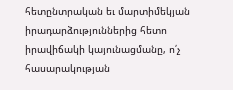հետընտրական եւ մարտիմեկյան իրադարձություններից հետո իրավիճակի կայունացմանը, ո՛չ հասարակության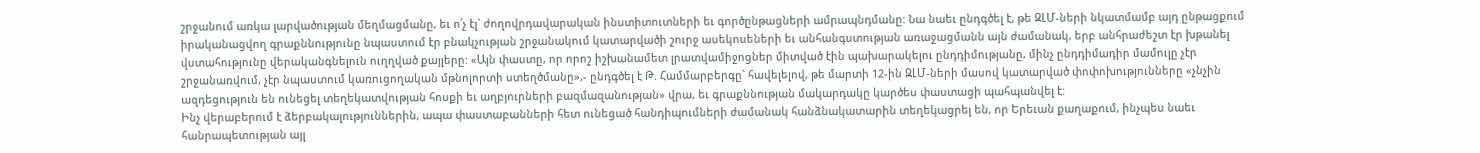շրջանում առկա լարվածության մեղմացմանը, եւ ո՛չ էլ` ժողովրդավարական ինստիտուտների եւ գործընթացների ամրապնդմանը: Նա նաեւ ընդգծել է, թե ԶԼՄ-ների նկատմամբ այդ ընթացքում իրականացվող գրաքննությունը նպաստում էր բնակչության շրջանակում կատարվածի շուրջ ասեկոսեների եւ անհանգստության առաջացմանն այն ժամանակ, երբ անհրաժեշտ էր խթանել վստահությունը վերականգնելուն ուղղված քայլերը: «Այն փաստը, որ որոշ իշխանամետ լրատվամիջոցներ միտված էին պախարակելու ընդդիմությանը, մինչ ընդդիմադիր մամուլը չէր շրջանառվում, չէր նպաստում կառուցողական մթնոլորտի ստեղծմանը»,- ընդգծել է Թ. Համմարբերգը` հավելելով, թե մարտի 12-ին ԶԼՄ-ների մասով կատարված փոփոխությունները «չնչին ազդեցություն են ունեցել տեղեկատվության հոսքի եւ աղբյուրների բազմազանության» վրա, եւ գրաքննության մակարդակը կարծես փաստացի պահպանվել է:
Ինչ վերաբերում է ձերբակալություններին, ապա փաստաբանների հետ ունեցած հանդիպումների ժամանակ հանձնակատարին տեղեկացրել են, որ Երեւան քաղաքում, ինչպես նաեւ հանրապետության այլ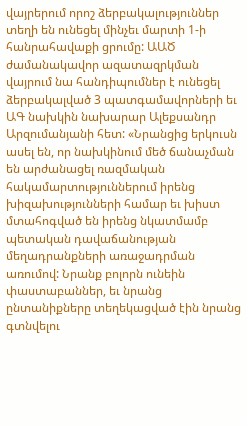վայրերում որոշ ձերբակալություններ տեղի են ունեցել մինչեւ մարտի 1-ի հանրահավաքի ցրումը: ԱԱԾ ժամանակավոր ազատազրկման վայրում նա հանդիպումներ է ունեցել ձերբակալված 3 պատգամավորների եւ ԱԳ նախկին նախարար Ալեքսանդր Արզումանյանի հետ: «Նրանցից երկուսն ասել են, որ նախկինում մեծ ճանաչման են արժանացել ռազմական հակամարտություններում իրենց խիզախությունների համար եւ խիստ մտահոգված են իրենց նկատմամբ պետական դավաճանության մեղադրանքների առաջադրման առումով: Նրանք բոլորն ունեին փաստաբաններ, եւ նրանց ընտանիքները տեղեկացված էին նրանց գտնվելու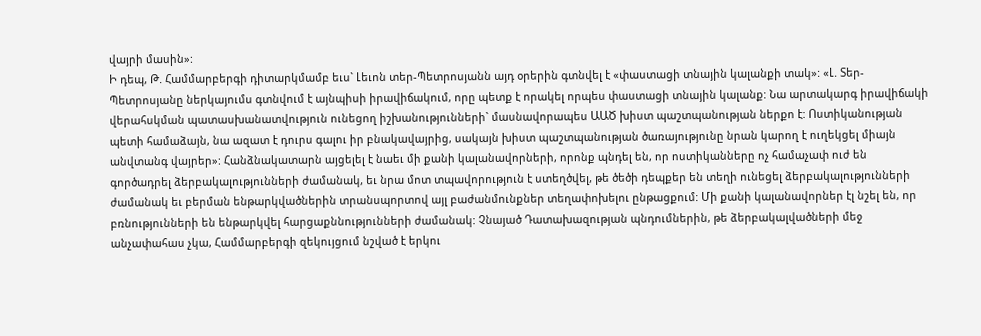վայրի մասին»:
Ի դեպ, Թ. Համմարբերգի դիտարկմամբ եւս` Լեւոն տեր-Պետրոսյանն այդ օրերին գտնվել է «փաստացի տնային կալանքի տակ»: «Լ. Տեր-Պետրոսյանը ներկայումս գտնվում է այնպիսի իրավիճակում, որը պետք է որակել որպես փաստացի տնային կալանք: Նա արտակարգ իրավիճակի վերահսկման պատասխանատվություն ունեցող իշխանությունների` մասնավորապես ԱԱԾ խիստ պաշտպանության ներքո է: Ոստիկանության պետի համաձայն, նա ազատ է դուրս գալու իր բնակավայրից, սակայն խիստ պաշտպանության ծառայությունը նրան կարող է ուղեկցել միայն անվտանգ վայրեր»: Հանձնակատարն այցելել է նաեւ մի քանի կալանավորների, որոնք պնդել են, որ ոստիկանները ոչ համաչափ ուժ են գործադրել ձերբակալությունների ժամանակ, եւ նրա մոտ տպավորություն է ստեղծվել, թե ծեծի դեպքեր են տեղի ունեցել ձերբակալությունների ժամանակ եւ բերման ենթարկվածներին տրանսպորտով այլ բաժանմունքներ տեղափոխելու ընթացքում: Մի քանի կալանավորներ էլ նշել են, որ բռնությունների են ենթարկվել հարցաքննությունների ժամանակ: Չնայած Դատախազության պնդումներին, թե ձերբակալվածների մեջ անչափահաս չկա, Համմարբերգի զեկույցում նշված է երկու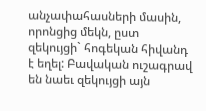անչափահասների մասին, որոնցից մեկն, ըստ զեկույցի` հոգեկան հիվանդ է եղել: Բավական ուշագրավ են նաեւ զեկույցի այն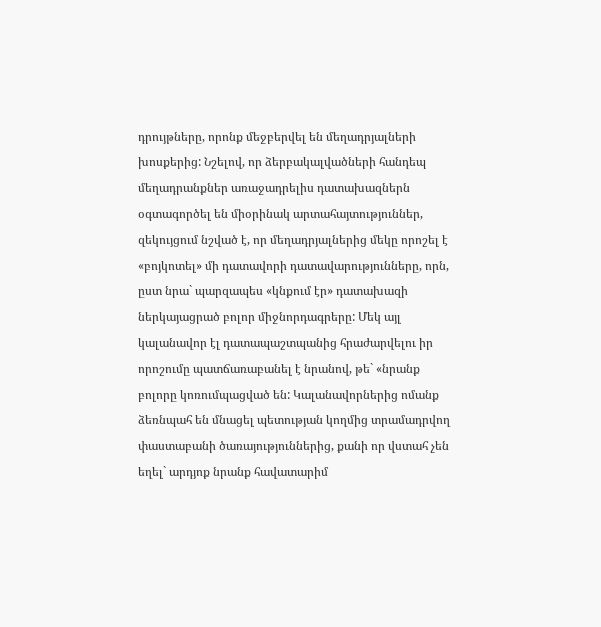դրույթները, որոնք մեջբերվել են մեղադրյալների խոսքերից: Նշելով, որ ձերբակալվածների հանդեպ մեղադրանքներ առաջադրելիս դատախազներն օգտագործել են միօրինակ արտահայտություններ, զեկույցում նշված է, որ մեղադրյալներից մեկը որոշել է «բոյկոտել» մի դատավորի դատավարությունները, որն, ըստ նրա` պարզապես «կնքում էր» դատախազի ներկայացրած բոլոր միջնորդագրերը: Մեկ այլ կալանավոր էլ դատապաշտպանից հրաժարվելու իր որոշումը պատճառաբանել է նրանով, թե` «նրանք բոլորը կոռումպացված են: Կալանավորներից ոմանք ձեռնպահ են մնացել պետության կողմից տրամադրվող փաստաբանի ծառայություններից, քանի որ վստահ չեն եղել` արդյոք նրանք հավատարիմ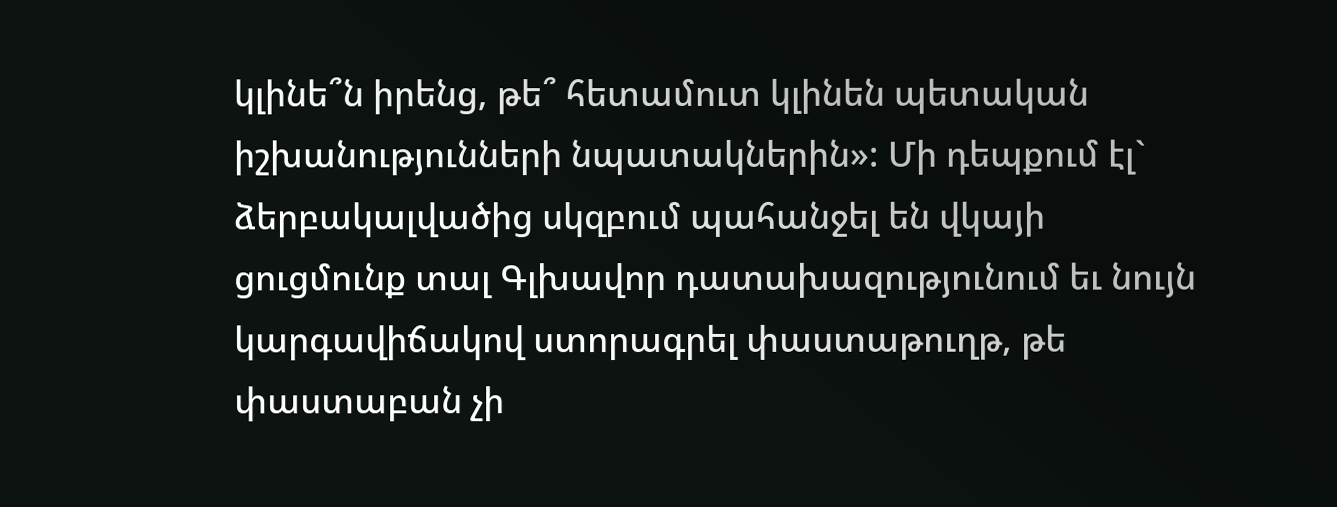կլինե՞ն իրենց, թե՞ հետամուտ կլինեն պետական իշխանությունների նպատակներին»: Մի դեպքում էլ` ձերբակալվածից սկզբում պահանջել են վկայի ցուցմունք տալ Գլխավոր դատախազությունում եւ նույն կարգավիճակով ստորագրել փաստաթուղթ, թե փաստաբան չի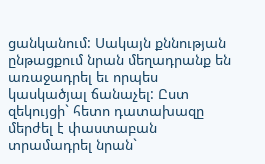ցանկանում: Սակայն քննության ընթացքում նրան մեղադրանք են առաջադրել եւ որպես կասկածյալ ճանաչել: Ըստ զեկույցի` հետո դատախազը մերժել է փաստաբան տրամադրել նրան`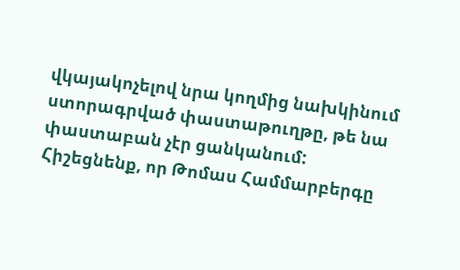վկայակոչելով նրա կողմից նախկինում ստորագրված փաստաթուղթը, թե նա փաստաբան չէր ցանկանում:
Հիշեցնենք, որ Թոմաս Համմարբերգը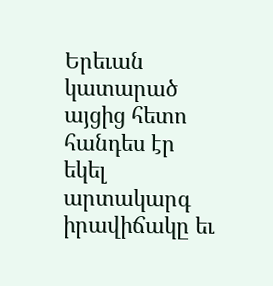Երեւան կատարած այցից հետո հանդես էր եկել արտակարգ իրավիճակը եւ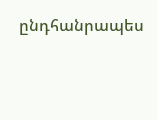ընդհանրապես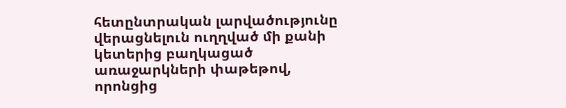հետընտրական լարվածությունը վերացնելուն ուղղված մի քանի կետերից բաղկացած առաջարկների փաթեթով, որոնցից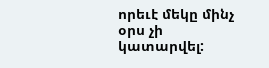որեւէ մեկը մինչ օրս չի կատարվել: